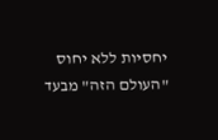יחסיות ללא יחוס
"העולם הזה" מבעד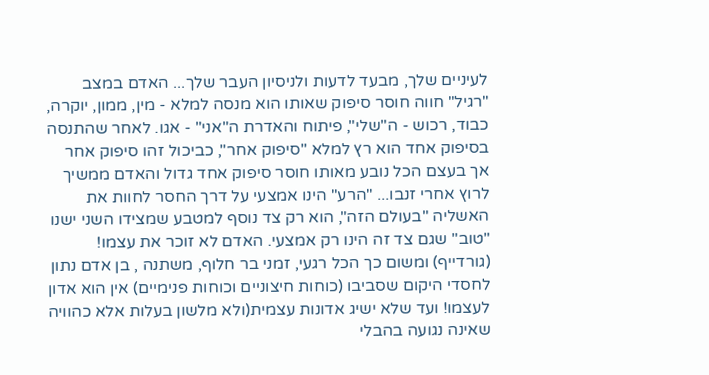לעיניים שלך, מבעד לדעות ולניסיון העבר שלך... האדם במצב "רגיל" חווה חוסר סיפוק שאותו הוא מנסה למלא - מין, ממון, יוקרה, כבוד, רכוש - ה"שלי", פיתוח והאדרת ה"אני" - אגו. לאחר שהתנסה בסיפוק אחד הוא רץ למלא "סיפוק אחר", כביכול זהו סיפוק אחר אך בעצם הכל נובע מאותו חוסר סיפוק אחד גדול והאדם ממשיך לרוץ אחרי זנבו... "הרע" הינו אמצעי על דרך החסר לחוות את האשליה "בעולם הזה", הוא רק צד נוסף למטבע שמצידו השני ישנו "טוב" שגם צד זה הינו רק אמצעי. האדם לא זוכר את עצמו! (גורדייף) ומשום כך הכל רגעי, זמני בר חלוף, משתנה , בן אדם נתון לחסדי היקום שסביבו (כוחות חיצוניים וכוחות פנימיים) אין הוא אדון לעצמו! ועד שלא ישיג אדונות עצמית(ולא מלשון בעלות אלא כהוויה שאינה נגועה בהבלי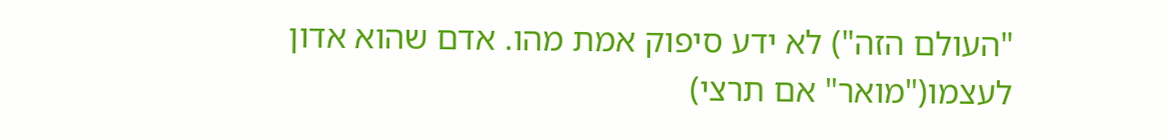"העולם הזה") לא ידע סיפוק אמת מהו. אדם שהוא אדון לעצמו("מואר" אם תרצי)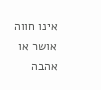אינו חווה אושר או אהבה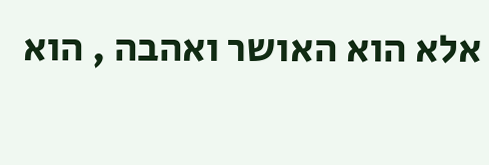אלא הוא האושר ואהבה , הוא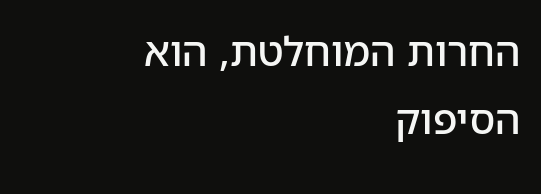החרות המוחלטת, הוא הסיפוק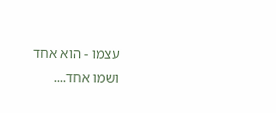עצמו - הוא אחד ושמו אחד....